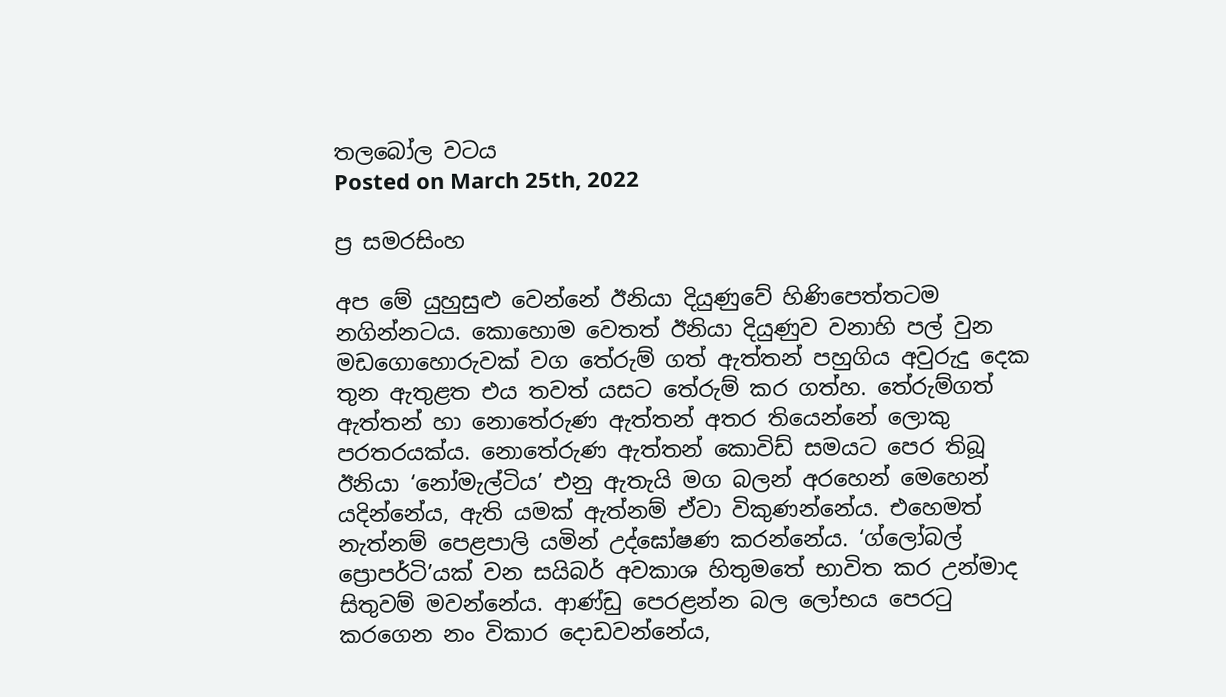තලබෝල වටය
Posted on March 25th, 2022

ප්‍ර සමරසිංහ

අප මේ යුහුසුළු වෙන්නේ ඊනියා දියුණුවේ හිණිපෙත්තටම නගින්නටය. කොහොම වෙතත් ඊනියා දියුණුව වනාහි පල් වුන මඩගොහොරුවක් වග තේරුම් ගත් ඇත්තන් පහුගිය අවුරුදු දෙක තුන ඇතුළත එය තවත් යසට තේරුම් කර ගත්හ. තේරුම්ගත් ඇත්තන් හා නොතේරුණ ඇත්තන් අතර තියෙන්නේ ලොකු පරතරයක්ය. නොතේරුණ ඇත්තන් කොවිඩ් සමයට පෙර තිබූ ඊනියා ‘නෝමැල්ටිය’ එනු ඇතැයි මග බලන් අරහෙන් මෙහෙන් යදින්නේය, ඇති යමක් ඇත්නම් ඒවා විකුණන්නේය. එහෙමත් නැත්නම් පෙළපාලි යමින් උද්ඝෝෂණ කරන්නේය. ‘ග්ලෝබල් ප්‍රොපර්ටි’යක් වන සයිබර් අවකාශ හිතුමතේ භාවිත කර උන්මාද සිතුවම් මවන්නේය. ආණ්ඩු පෙරළන්න බල ලෝභය පෙරටු කරගෙන නං විකාර දොඩවන්නේය,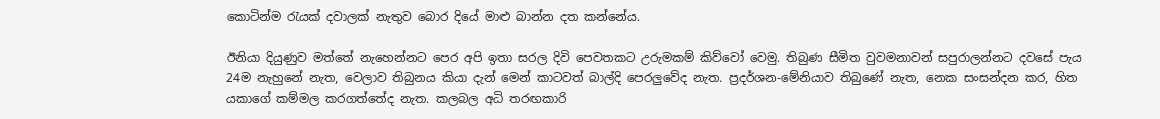කොටින්ම රැයක් දවාලක් නැතුව බොර දියේ මාළු බාන්න දත කන්නේය.

ඊනියා දියුණුව මත්තේ නැහෙන්නට පෙර අපි ඉතා සරල දිවි පෙවතකට උරුමකම් කිව්වෝ වෙමු. තිබුණ සීමිත වුවමනාවන් සපුරාලන්නට දවසේ පැය 24ම නැහුනේ නැත, වෙලාව තිබුනය කියා දැන් මෙන් කාටවත් බාල්දි පෙරලුවේද නැත. ප්‍රදර්ශන-මේනියාව තිබුණේ නැත, නෙක සංසන්දන කර, හිත යකාගේ කම්මල කරගත්තේද නැත. කලබල අධි තරඟකාරි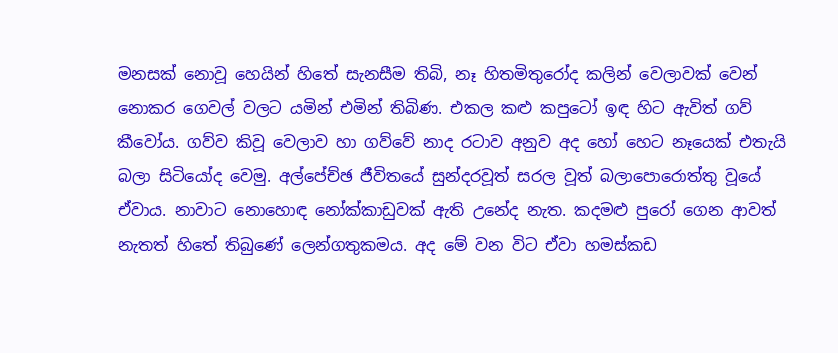මනසක් නොවූ හෙයින් හිතේ සැනසීම තිබි, නෑ හිතමිතුරෝද කලින් වෙලාවක් වෙන් නොකර ගෙවල් වලට යමින් එමින් තිබිණ. එකල කළු කපුටෝ ඉඳ හිට ඇවිත් ගව් කීවෝය. ගව්ව කිවූ වෙලාව හා ගව්වේ නාද රටාව අනුව අද හෝ හෙට නෑයෙක් එතැයි බලා සිටියෝද වෙමු. අල්පේච්ඡ ජීවිතයේ සුන්දරවූත් සරල වූත් බලාපොරොත්තු වූයේ ඒවාය. නාවාට නොහොඳ නෝක්කාඩුවක් ඇති උනේද නැත. කදමළු පුරෝ ගෙන ආවත් නැතත් හිතේ තිබුණේ ලෙන්ගතුකමය. අද මේ වන විට ඒවා හමස්කඩ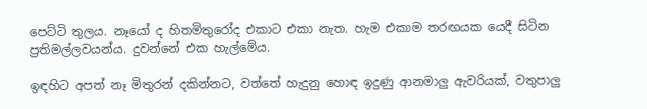පෙට්ටි තුලය. නෑයෝ ද හිතමිතුරෝද එකාට එකා නැත. හැම එකාම තරඟයක යෙදී සිටින ප්‍රතිමල්ලවයන්ය. දුවන්නේ එක හැල්මේය.

ඉඳහිට අපත් නෑ මිතුරන් දකින්නට, වත්තේ හැදුනු හොඳ ඉදුණු ආනමාලු ඇවරියක්, වතුපාලු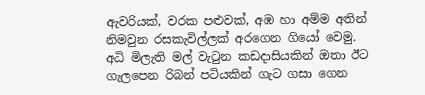ඇවරියක්, වරක පළුවක්, අඹ හා අම්ම අතින් නිමවුන රසකැවිල්ලක් අරගෙන ගියෝ වෙමු. අධි මිලැති මල් වැටුන කඩදාසියකින් ඔතා ඊට ගැලපෙන රිබන් පටියකින් ගැට ගසා ගෙන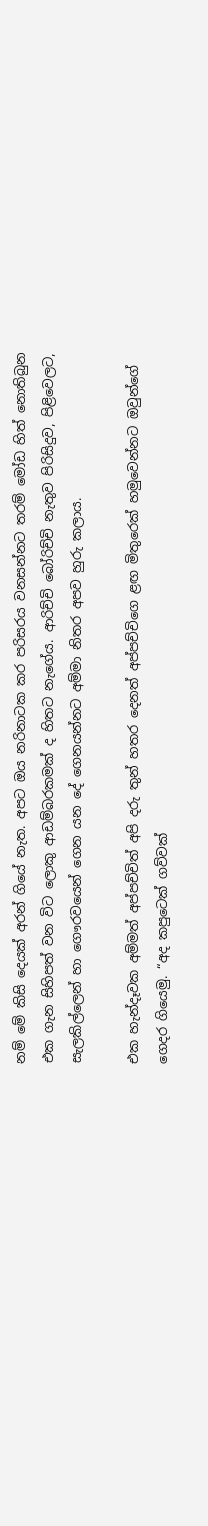නම් මේ කිසි දෙයක් අරන් ගියේ නැත. අපට ඔය නරිනාටක කර පරිසරය වනසන්නට තරම් මෝඩ හිත් නොතිබුන එක ගැන සිහිපත් වන විට ලොකු ආඩම්බරකමක් ද හිතට නැගේය. ආරිච්චි බෝරිච්චි නැතුව පිරිසිදුව, පිළිවෙලට, සැලකිල්ලෙන් හා ගෞරවයෙන් ගෙන යන දේ ගෙනයන්නට අම්මා නිතර අපව හුරු කලාය.

එක හැන්දෑවක අම්මත් අප්පච්චිත් අපි දරු තුන් හතර දෙනත් අප්පච්චිගෙ ළඟ මිතුරෙක් හමුවෙන්නට ඔවුන්ගේ ගෙදර ගියෙමු. “අද කපුටෙක් ගව්වක්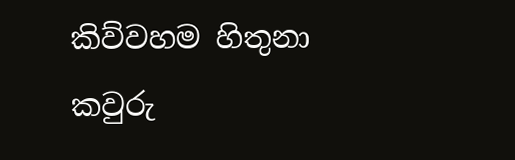කිව්වහම හිතුනා කවුරු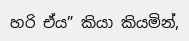හරි ඒය” කියා කියමින්,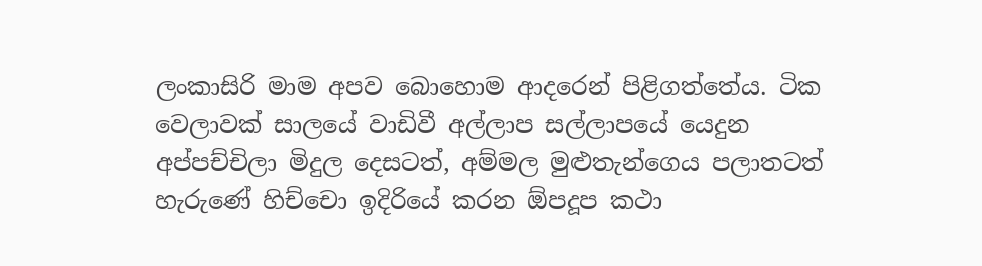ලංකාසිරි මාම අපව බොහොම ආදරෙන් පිළිගත්තේය. ටික වෙලාවක් සාලයේ වාඩිවී අල්ලාප සල්ලාපයේ යෙදුන අප්පච්චිලා මිදුල දෙසටත්, අම්මල මුළුතැන්ගෙය පලාතටත් හැරුණේ හිච්චො ඉදිරියේ කරන ඕපදූප කථා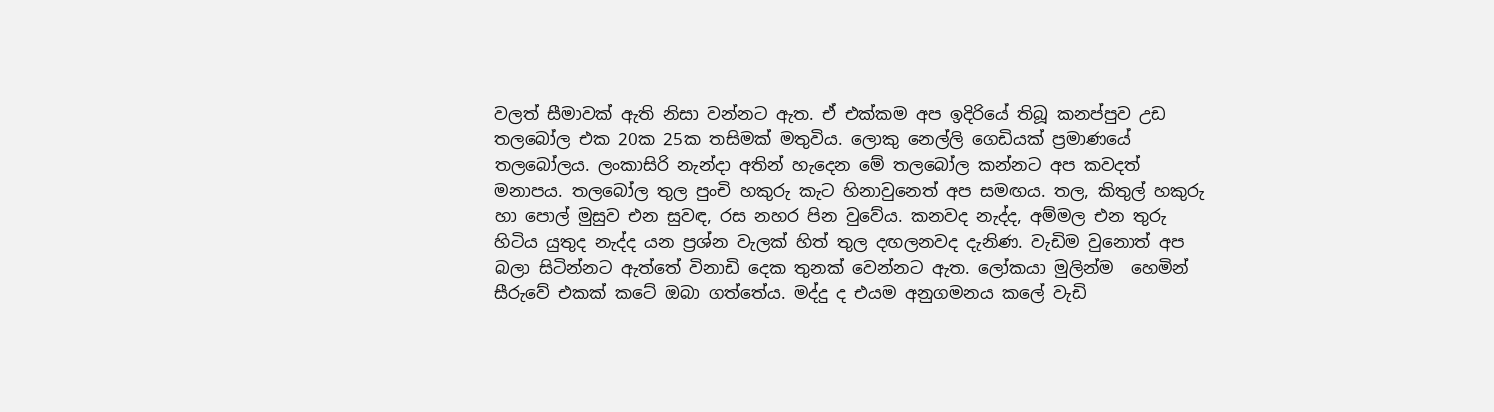වලත් සීමාවක් ඇති නිසා වන්නට ඇත. ඒ එක්කම අප ඉදිරියේ තිබූ කනප්පුව උඩ තලබෝල එක 20ක 25ක තසිමක් මතුවිය. ලොකු නෙල්ලි ගෙඩියක් ප්‍රමාණයේ තලබෝලය. ලංකාසිරි නැන්දා අතින් හැදෙන මේ තලබෝල කන්නට අප කවදත් මනාපය. තලබෝල තුල පුංචි හකුරු කැට හිනාවුනෙත් අප සමඟය. තල, කිතුල් හකුරු හා පොල් මුසුව එන සුවඳ, රස නහර පින වුවේය. කනවද නැද්ද, අම්මල එන තුරු හිටිය යුතුද නැද්ද යන ප්‍රශ්න වැලක් හිත් තුල දඟලනවද දැනිණ. වැඩිම වුනොත් අප බලා සිටින්නට ඇත්තේ විනාඩි දෙක තුනක් වෙන්නට ඇත. ලෝකයා මුලින්ම  හෙමින් සීරුවේ එකක් කටේ ඔබා ගත්තේය. මද්දු ද එයම අනුගමනය කලේ වැඩි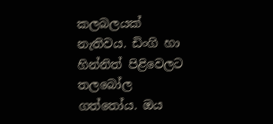කලබලයක් නැතිවය. ඩිංගි හා හින්නිත් පිළිවෙලට තලබෝල ගත්තෝය. ඔය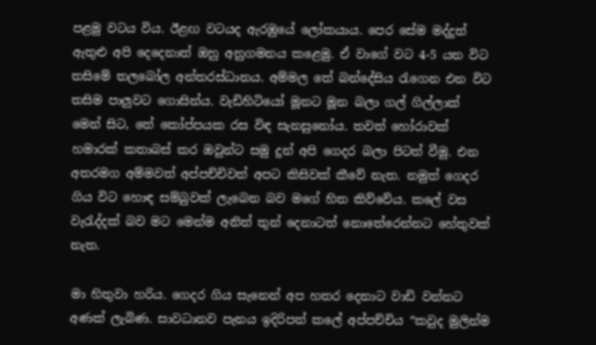පළමු වටය විය. ඊළඟ වටයද ඇරඹුයේ ලෝකයාය. පෙර සේම මද්දුත් ඇතුළු අපි දෙදෙනාත් ඔහු අනුගමනය කළෙමු. ඒ වාගේ වට 4-5 යන විට තසිමේ තලබෝල අන්තරස්ධානය. අම්මල තේ බන්දේසිය රැගෙන එන විට තසිම පාලුවට ගොසින්ය. වැඩිහිටියෝ මූනට මූන බලා ගල් ගිල්ලාක් මෙන් සිට, තේ කෝප්පයක රස විඳ සැනසුනෝය. තවත් හෝරාවක් හමාරක් කතාබස් කර ඔවුන්ට සමු දුන් අපි ගෙදර බලා පිටත් වීමු. එන අතරමග අම්මවත් අප්පච්චිවත් අපට කිසිවක් කීවේ නැත. නමුත් ගෙදර ගිය විට හොඳ සම්බුවක් ලැබෙන බව මගේ හිත කිව්වේය. කලේ වස වැරැද්දක් බව මට මෙන්ම අනිත් තුන් දෙනාටත් නොතේරෙන්නට හේතුවක් නැත.

මා හිතුවා හරිය. ගෙදර ගිය සැනෙන් අප හතර දෙනාට වාඩි වන්නට අණක් ලැබිණ. සාවධානව පැනය ඉදිරිපත් කලේ අප්පච්චිය “කවුද මුලින්ම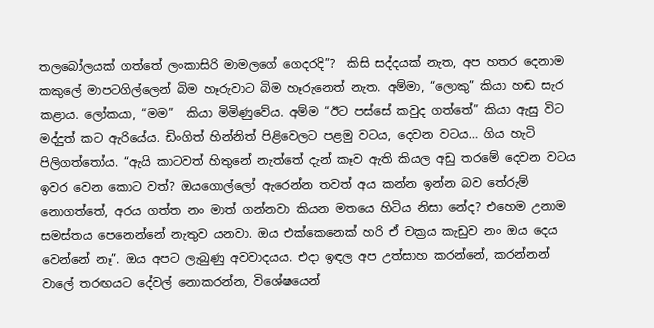තලබෝලයක් ගත්තේ ලංකාසිරි මාමලගේ ගෙදරදි”?  කිසි සද්දයක් නැත, අප හතර දෙනාම කකුලේ මාපටගිල්ලෙන් බිම හෑරුවාට බිම හෑරුනෙත් නැත. අම්මා, “ලොකු” කියා හඬ සැර කළාය. ලෝකයා, “මම”  කියා මිමිණුවේය. අම්ම “ඊට පස්සේ කවුද ගත්තේ” කියා ඇසු විට මද්දුත් කට ඇරියේය. ඩිංගිත් හින්නිත් පිළිවෙලට පළමු වටය, දෙවන වටය… ගිය හැටි පිලිගත්තෝය. “ඇයි කාටවත් හිතුනේ නැත්තේ දැන් කෑව ඇති කියල අඩු තරමේ දෙවන වටය ඉවර වෙන කොට වත්? ඔයගොල්ලෝ ඇරෙන්න තවත් අය කන්න ඉන්න බව තේරුම් නොගත්තේ, අරය ගත්ත නං මාත් ගන්නවා කියන මතයෙ හිටිය නිසා නේද? එහෙම උනාම සමස්තය පෙනෙන්නේ නැතුව යනවා. ඔය එක්කෙනෙක් හරි ඒ චක්‍රය කැඩුව නං ඔය දෙය වෙන්නේ නෑ”. ඔය අපට ලැබුණු අවවාදයය. එදා ඉඳල අප උත්සාහ කරන්නේ, කරන්නන් වාලේ තරඟයට දේවල් නොකරන්න, විශේෂයෙන්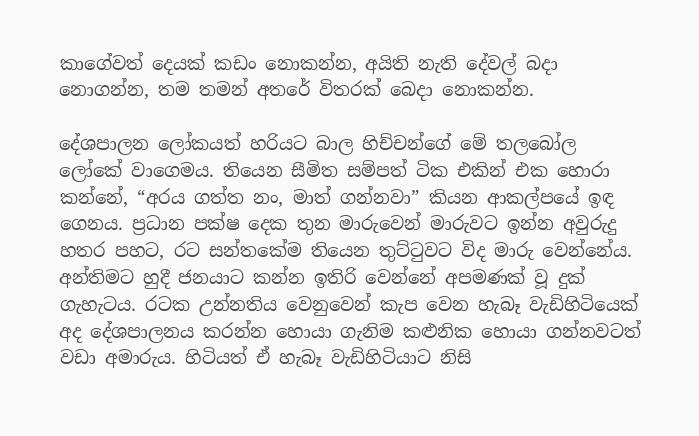කාගේවත් දෙයක් කඩං නොකන්න, අයිති නැති දේවල් බදා නොගන්න, තම තමන් අතරේ විතරක් බෙදා නොකන්න.

දේශපාලන ලෝකයත් හරියට බාල හිච්චන්ගේ මේ තලබෝල ලෝකේ වාගෙමය. තියෙන සීමිත සම්පත් ටික එකින් එක හොරා කන්නේ, “අරය ගත්ත නං, මාත් ගන්නවා” කියන ආකල්පයේ ඉඳ ගෙනය. ප්‍රධාන පක්ෂ දෙක තුන මාරුවෙන් මාරුවට ඉන්න අවුරුදු හතර පහට, රට සන්තකේම තියෙන තුට්ටුවට විද මාරු වෙන්නේය. අන්තිමට හුදී ජනයාට කන්න ඉතිරි වෙන්නේ අපමණක් වූ දුක් ගැහැටය. රටක උන්නතිය වෙනුවෙන් කැප වෙන හැබෑ වැඩිහිටියෙක් අද දේශපාලනය කරන්න හොයා ගැනිම කළුනික හොයා ගන්නවටත් වඩා අමාරුය. හිටියත් ඒ හැබෑ වැඩිහිටියාට නිසි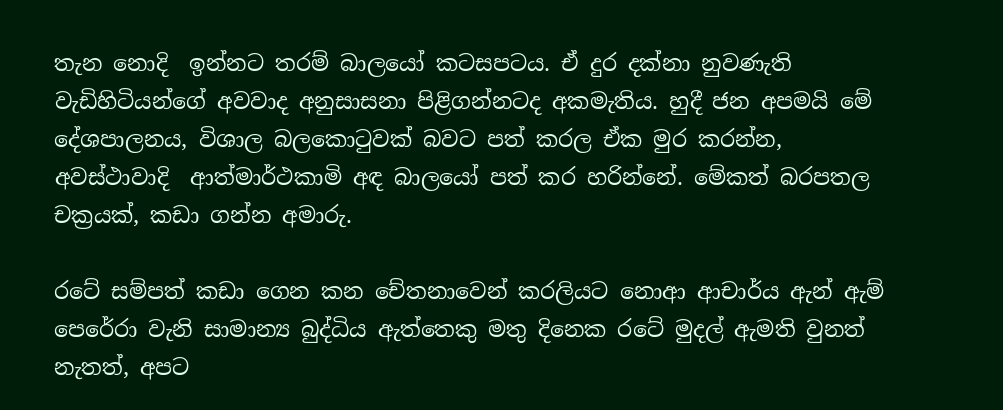තැන නොදි  ඉන්නට තරම් බාලයෝ කටසපටය. ඒ දුර දක්නා නුවණැති වැඩිහිටියන්ගේ අවවාද අනුසාසනා පිළිගන්නටද අකමැතිය. හුදී ජන අපමයි මේ දේශපාලනය, විශාල බලකොටුවක් බවට පත් කරල ඒක මුර කරන්න, අවස්ථාවාදි  ආත්මාර්ථකාමි අඳ බාලයෝ පත් කර හරින්නේ. මේකත් බරපතල චක්‍රයක්, කඩා ගන්න අමාරු.

රටේ සම්පත් කඩා ගෙන කන චේතනාවෙන් කරලියට නොආ ආචාර්ය ඇන් ඇම් පෙරේරා වැනි සාමාන්‍ය බුද්ධිය ඇත්තෙකු මතු දිනෙක රටේ මුදල් ඇමති වුනත් නැතත්, අපට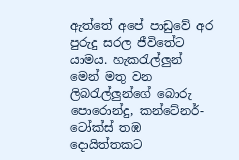ඇත්තේ අපේ පාඩුවේ අර පුරුදු සරල ජීවිතේට යාමය. හැකරැල්ලුන් මෙන් මතු වන ලිබරැල්ලුන්ගේ බොරු පොරොන්දු, කන්ටේනර්-ටෝක්ස් තඹ දොයිත්තකට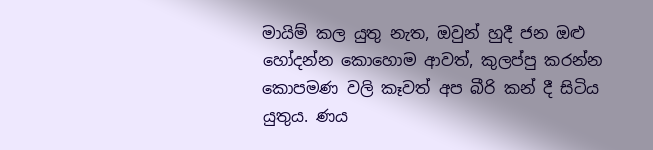මායිම් කල යුතු නැත, ඔවුන් හුදී ජන ඔළු හෝදන්න කොහොම ආවත්, කුලප්පු කරන්න කොපමණ වලි කෑවත් අප බීරි කන් දී සිටිය යුතුය. ණය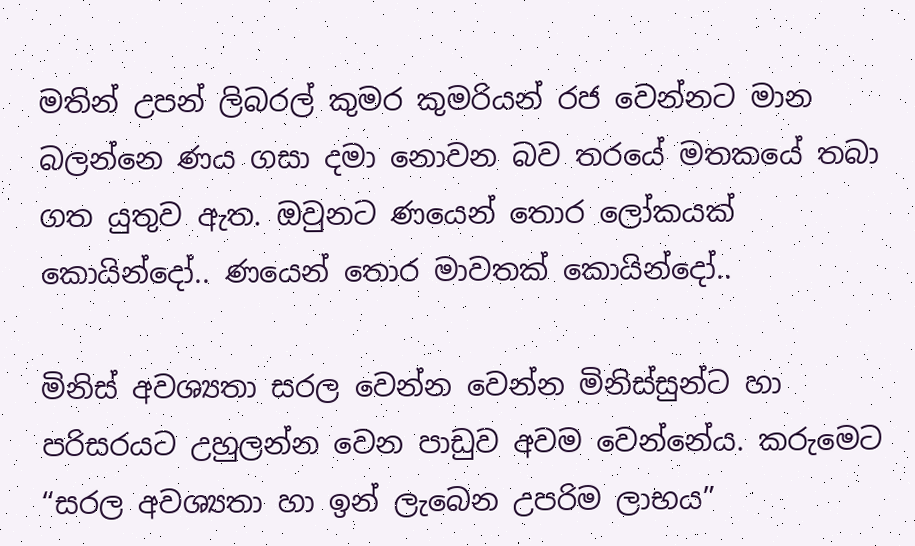මතින් උපන් ලිබරල් කුමර කුමරියන් රජ වෙන්නට මාන බලන්නෙ ණය ගසා දමා නොවන බව තරයේ මතකයේ තබා ගත යුතුව ඇත. ඔවුනට ණයෙන් තොර ලෝකයක් කොයින්දෝ.. ණයෙන් තොර මාවතක් කොයින්දෝ..

මිනිස් අවශ්‍යතා සරල වෙන්න වෙන්න මිනිස්සුන්ට හා පරිසරයට උහුලන්න වෙන පාඩුව අවම වෙන්නේය. කරුමෙට “සරල අවශ්‍යතා හා ඉන් ලැබෙන උපරිම ලාභය”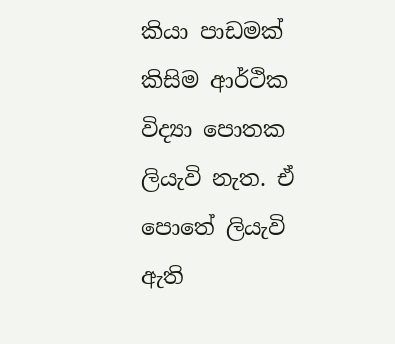කියා පාඩමක් කිසිම ආර්ථික විද්‍යා පොතක ලියැවි නැත. ඒ පොතේ ලියැවි ඇති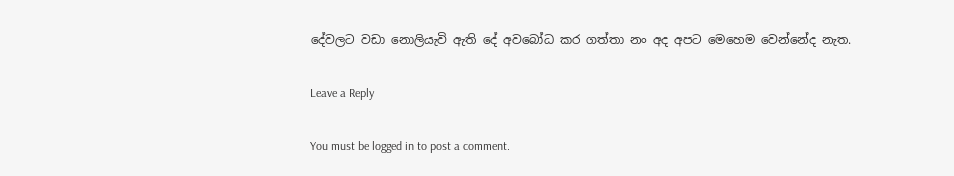දේවලට වඩා නොලියැවි ඇති දේ අවබෝධ කර ගත්තා නං අද අපට මෙහෙම වෙන්නේද නැත.

Leave a Reply

You must be logged in to post a comment.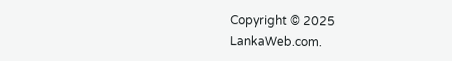Copyright © 2025 LankaWeb.com.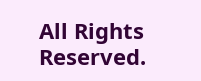All Rights Reserved.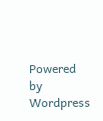Powered by Wordpress